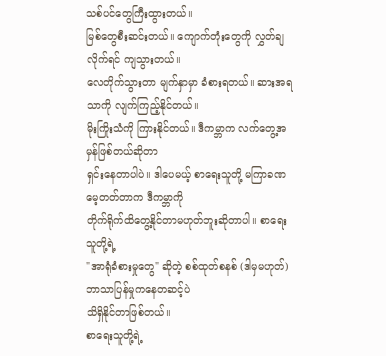သစ်ပင်တွေကြီးထွားတယ်။
မြစ်တွေစီးဆင်းတယ်။ ကျောက်တုံးတွေကို လွှတ်ချလိုက်ရင် ကျသွားတယ်။
လေတိုက်သွားတာ မျက်နှာမှာ ခံစားရတယ်။ ဆားအရသာကို လျက်ကြည့်နိုင်တယ်။
မိုးကြိုးသံကို ကြားနိုင်တယ်။ ဒီကမ္ဘာက လက်တွေ့အမှန်ဖြစ်တယ်ဆိုတာ
ရှင်းနေတာပါပဲ။ ဒါပေမယ့် စာရေးသူတို့ မကြာခဏမေ့တတ်တာက ဒီကမ္ဘာကို
တိုက်ရိုက်ထိတွေ့နိုင်တာမဟုတ်ဘူးဆိုတာပါ။ စာရေးသူတို့ရဲ့
"အာရုံခံစားမှုတွေ" ဆိုတဲ့ စစ်ထုတ်စနစ် (ဒါမှမဟုတ်) ဘာသာပြန်မှုကနေတဆင့်ပဲ
သိရှိနိုင်တာဖြစ်တယ်။
စာရေးသူတို့ရဲ့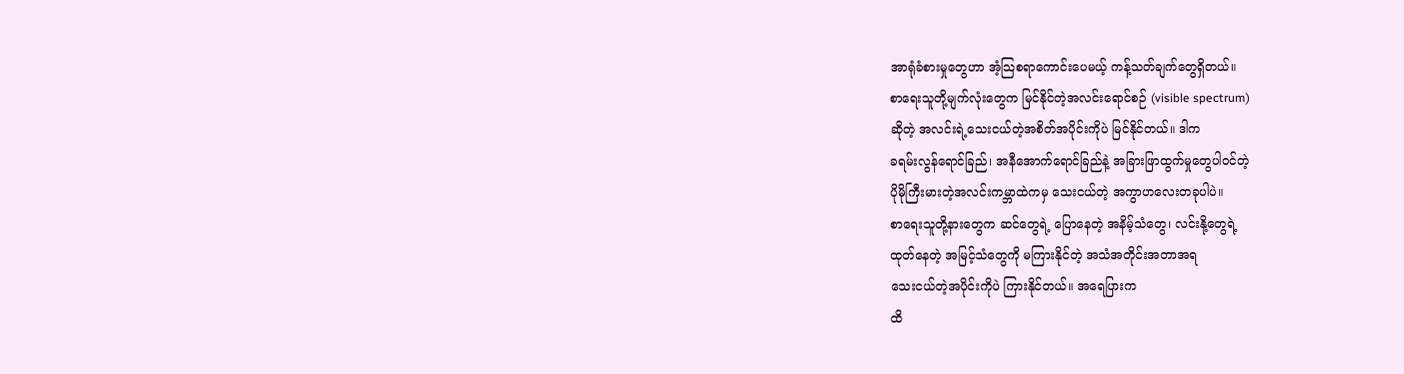အာရုံခံစားမှုတွေဟာ အံ့သြစရာကောင်းပေမယ့် ကန့်သတ်ချက်တွေရှိတယ်။
စာရေးသူတို့မျက်လုံးတွေက မြင်နိုင်တဲ့အလင်းရောင်စဉ် (visible spectrum)
ဆိုတဲ့ အလင်းရဲ့သေးငယ်တဲ့အစိတ်အပိုင်းကိုပဲ မြင်နိုင်တယ်။ ဒါက
ခရမ်းလွန်ရောင်ခြည်၊ အနီအောက်ရောင်ခြည်နဲ့ အခြားဖြာထွက်မှုတွေပါဝင်တဲ့
ပိုမိုကြီးမားတဲ့အလင်းကမ္ဘာထဲကမှ သေးငယ်တဲ့ အကွာဟလေးတခုပါပဲ။
စာရေးသူတို့နားတွေက ဆင်တွေရဲ့ ပြောနေတဲ့ အနိမ့်သံတွေ၊ လင်းနို့တွေရဲ့
ထုတ်နေတဲ့ အမြင့်သံတွေကို မကြားနိုင်တဲ့ အသံအတိုင်းအတာအရ
သေးငယ်တဲ့အပိုင်းကိုပဲ ကြားနိုင်တယ်။ အရေပြားက
ထိ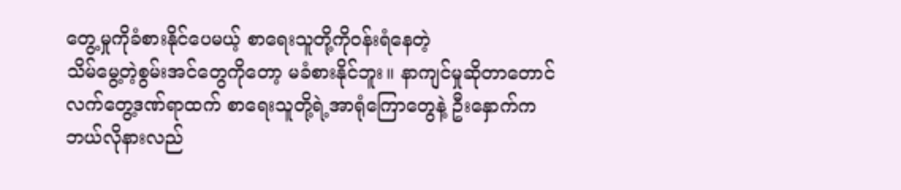တွေ့မှုကိုခံစားနိုင်ပေမယ့် စာရေးသူတို့ကိုဝန်းရံနေတဲ့
သိမ်မွေ့တဲ့စွမ်းအင်တွေကိုတော့ မခံစားနိုင်ဘူး။ နာကျင်မှုဆိုတာတောင်
လက်တွေ့ဒဏ်ရာထက် စာရေးသူတို့ရဲ့အာရုံကြောတွေနဲ့ ဦးနှောက်က
ဘယ်လိုနားလည်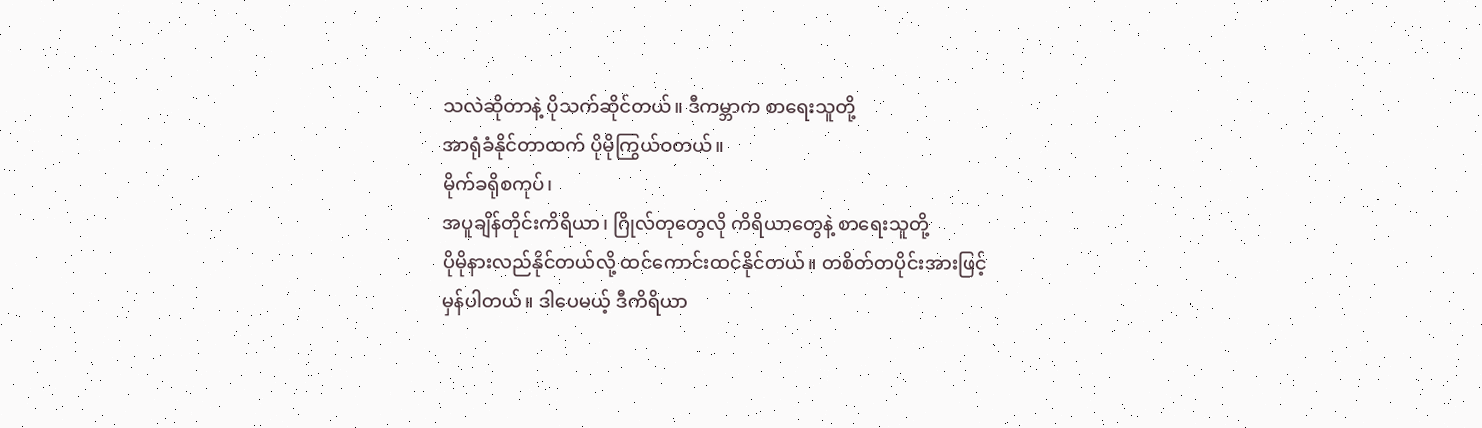သလဲဆိုတာနဲ့ ပိုသက်ဆိုင်တယ်။ ဒီကမ္ဘာက စာရေးသူတို့
အာရုံခံနိုင်တာထက် ပိုမိုကြွယ်ဝတယ်။
မိုက်ခရိုစကုပ်၊
အပူချိန်တိုင်းကိရိယာ၊ ဂြိုလ်တုတွေလို ကိရိယာတွေနဲ့ စာရေးသူတို့
ပိုမိုနားလည်နိုင်တယ်လို့ ထင်ကောင်းထင်နိုင်တယ်။ တစိတ်တပိုင်းအားဖြင့်
မှန်ပါတယ်။ ဒါပေမယ့် ဒီကိရိယာ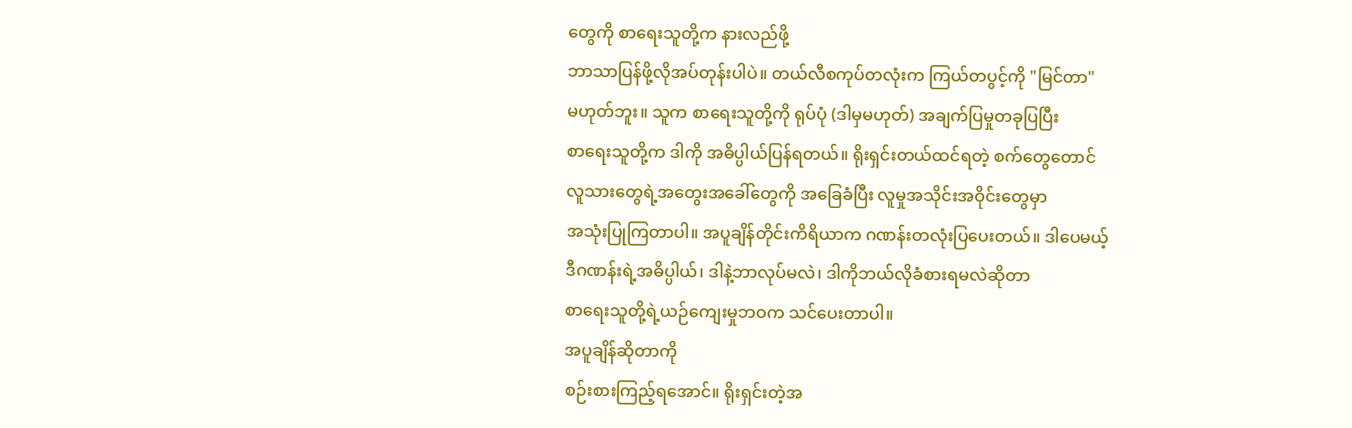တွေကို စာရေးသူတို့က နားလည်ဖို့
ဘာသာပြန်ဖို့လိုအပ်တုန်းပါပဲ။ တယ်လီစကုပ်တလုံးက ကြယ်တပွင့်ကို "မြင်တာ"
မဟုတ်ဘူး။ သူက စာရေးသူတို့ကို ရုပ်ပုံ (ဒါမှမဟုတ်) အချက်ပြမှုတခုပြပြီး
စာရေးသူတို့က ဒါကို အဓိပ္ပါယ်ပြန်ရတယ်။ ရိုးရှင်းတယ်ထင်ရတဲ့ စက်တွေတောင်
လူသားတွေရဲ့အတွေးအခေါ်တွေကို အခြေခံပြီး လူမှုအသိုင်းအဝိုင်းတွေမှာ
အသုံးပြုကြတာပါ။ အပူချိန်တိုင်းကိရိယာက ဂဏန်းတလုံးပြပေးတယ်။ ဒါပေမယ့်
ဒီဂဏန်းရဲ့အဓိပ္ပါယ်၊ ဒါနဲ့ဘာလုပ်မလဲ၊ ဒါကိုဘယ်လိုခံစားရမလဲဆိုတာ
စာရေးသူတို့ရဲ့ယဉ်ကျေးမှုဘဝက သင်ပေးတာပါ။
အပူချိန်ဆိုတာကို
စဉ်းစားကြည့်ရအောင်။ ရိုးရှင်းတဲ့အ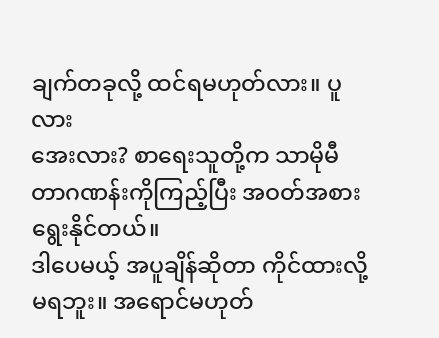ချက်တခုလို့ ထင်ရမဟုတ်လား။ ပူလား
အေးလား? စာရေးသူတို့က သာမိုမီတာဂဏန်းကိုကြည့်ပြီး အဝတ်အစားရွေးနိုင်တယ်။
ဒါပေမယ့် အပူချိန်ဆိုတာ ကိုင်ထားလို့မရဘူး။ အရောင်မဟုတ်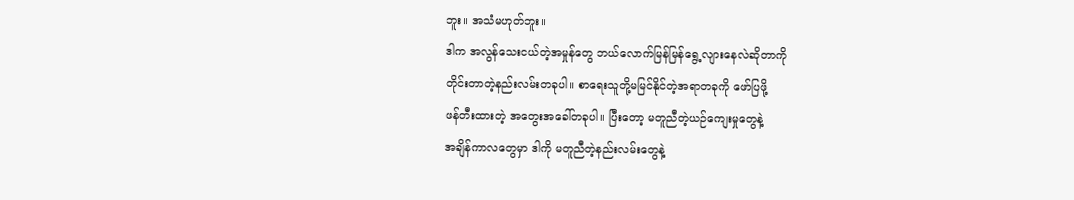ဘူး။ အသံမဟုတ်ဘူး။
ဒါက အလွန်သေးငယ်တဲ့အမှုန်တွေ ဘယ်လောက်မြန်မြန်ရွေ့လျားနေလဲဆိုတာကို
တိုင်းတာတဲ့နည်းလမ်းတခုပါ။ စာရေးသူတို့မမြင်နိုင်တဲ့အရာတခုကို ဖော်ပြဖို့
ဖန်တီးထားတဲ့ အတွေးအခေါ်တခုပါ။ ပြီးတော့ မတူညီတဲ့ယဉ်ကျေးမှုတွေနဲ့
အချိန်ကာလတွေမှာ ဒါကို မတူညီတဲ့နည်းလမ်းတွေနဲ့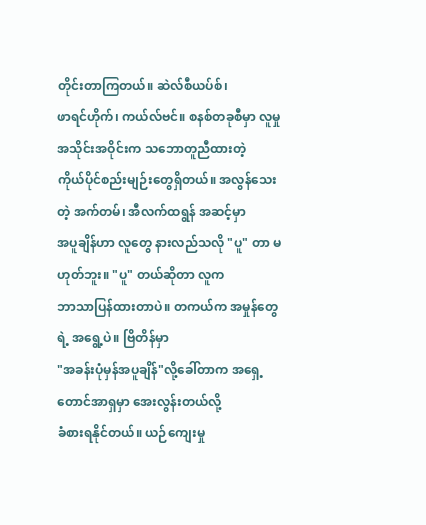တိုင်းတာကြတယ်။ ဆဲလ်စီယပ်စ်၊
ဖာရင်ဟိုက်၊ ကယ်လ်ဗင်။ စနစ်တခုစီမှာ လူမှုအသိုင်းအဝိုင်းက သဘောတူညီထားတဲ့
ကိုယ်ပိုင်စည်းမျဉ်းတွေရှိတယ်။ အလွန်သေးတဲ့ အက်တမ်၊ အီလက်ထရွန် အဆင့်မှာ
အပူချိန်ဟာ လူတွေ နားလည်သလို "ပူ" တာ မဟုတ်ဘူး။ "ပူ" တယ်ဆိုတာ လူက
ဘာသာပြန်ထားတာပဲ။ တကယ်က အမှုန်တွေရဲ့ အရွေ့ပဲ။ ဗြိတိန်မှာ
"အခန်းပုံမှန်အပူချိန်"လို့ခေါ်တာက အရှေ့တောင်အာရှမှာ အေးလွန်းတယ်လို့
ခံစားရနိုင်တယ်။ ယဉ်ကျေးမှု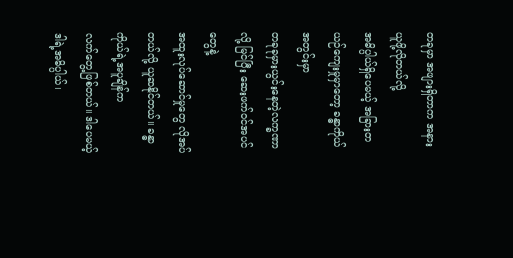တခုမှာ အဖျားရှိတာက အနားယူဖို့လိုတယ်လို့
အဓိပ္ပါယ်ရှိပေမယ့် အခြားတယဉ်ကျေးမှုမှာတော့ ခန္ဓာကိုယ်အတွင်းမှာ
တခုခုမှားယွင်းနေတဲ့လက္ခဏာလို့ မြင်ပြီး ဆေးဖက်ဝင်အပင်တွေနဲ့
အထူးလုပ်ဆောင်မှုတွေ လိုအပ်တယ်လို့ ယူဆနိုင်တယ်။ ခန္ဓာကိုယ်ရဲ့အပူချိန်က
လက်တွေ့ဖြစ်တယ်။ ဒါပေမယ့် ဒါရဲ့အဓိပ္ပါယ်၊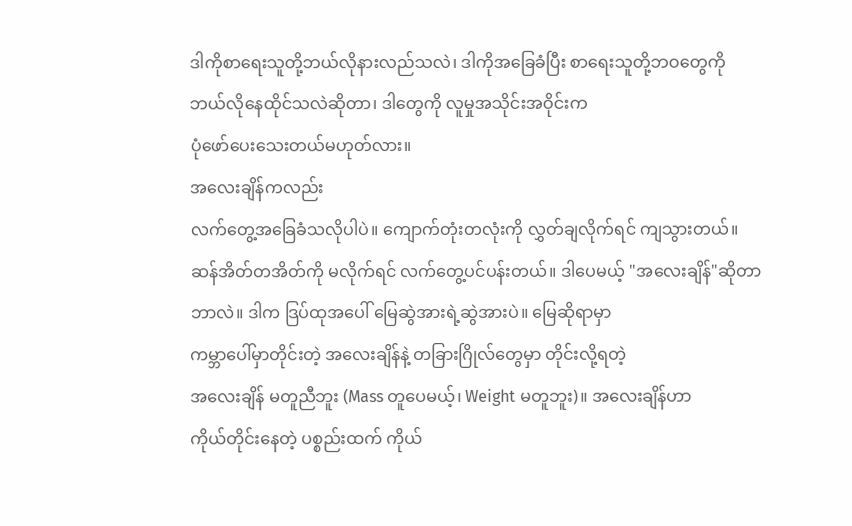ဒါကိုစာရေးသူတို့ဘယ်လိုနားလည်သလဲ၊ ဒါကိုအခြေခံပြီး စာရေးသူတို့ဘဝတွေကို
ဘယ်လိုနေထိုင်သလဲဆိုတာ၊ ဒါတွေကို လူမှုအသိုင်းအဝိုင်းက
ပုံဖော်ပေးသေးတယ်မဟုတ်လား။
အလေးချိန်ကလည်း
လက်တွေ့အခြေခံသလိုပါပဲ။ ကျောက်တုံးတလုံးကို လွှတ်ချလိုက်ရင် ကျသွားတယ်။
ဆန်အိတ်တအိတ်ကို မလိုက်ရင် လက်တွေ့ပင်ပန်းတယ်။ ဒါပေမယ့် "အလေးချိန်"ဆိုတာ
ဘာလဲ။ ဒါက ဒြပ်ထုအပေါ် မြေဆွဲအားရဲ့ဆွဲအားပဲ။ မြေဆိုရာမှာ
ကမ္ဘာပေါ်မှာတိုင်းတဲ့ အလေးချိန်နဲ့ တခြားဂြိုလ်တွေမှာ တိုင်းလို့ရတဲ့
အလေးချိန် မတူညီဘူး (Mass တူပေမယ့်၊ Weight မတူဘူး)။ အလေးချိန်ဟာ
ကိုယ်တိုင်းနေတဲ့ ပစ္စည်းထက် ကိုယ်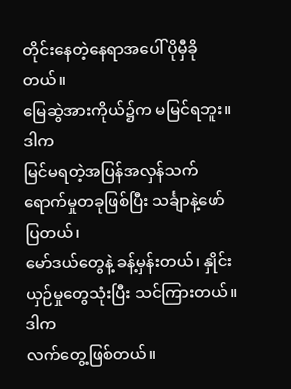တိုင်းနေတဲ့နေရာအပေါ် ပိုမှီခိုတယ်။
မြေဆွဲအားကိုယ်၌က မမြင်ရဘူး။ ဒါက
မြင်မရတဲ့အပြန်အလှန်သက်ရောက်မှုတခုဖြစ်ပြီး သင်္ချာနဲ့ဖော်ပြတယ်၊
မော်ဒယ်တွေနဲ့ ခန့်မှန်းတယ်၊ နှိုင်းယှဉ်မှုတွေသုံးပြီး သင်ကြားတယ်။ ဒါက
လက်တွေ့ဖြစ်တယ်။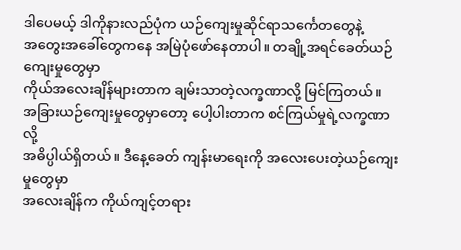ဒါပေမယ့် ဒါကိုနားလည်ပုံက ယဉ်ကျေးမှုဆိုင်ရာသင်္ကေတတွေနဲ့
အတွေးအခေါ်တွေကနေ အမြဲပုံဖော်နေတာပါ။ တချို့အရင်ခေတ်ယဉ်ကျေးမှုတွေမှာ
ကိုယ်အလေးချိန်များတာက ချမ်းသာတဲ့လက္ခဏာလို့ မြင်ကြတယ်။
အခြားယဉ်ကျေးမှုတွေမှာတော့ ပေါ့ပါးတာက စင်ကြယ်မှုရဲ့လက္ခဏာလို့
အဓိပ္ပါယ်ရှိတယ်။ ဒီနေ့ခေတ် ကျန်းမာရေးကို အလေးပေးတဲ့ယဉ်ကျေးမှုတွေမှာ
အလေးချိန်က ကိုယ်ကျင့်တရား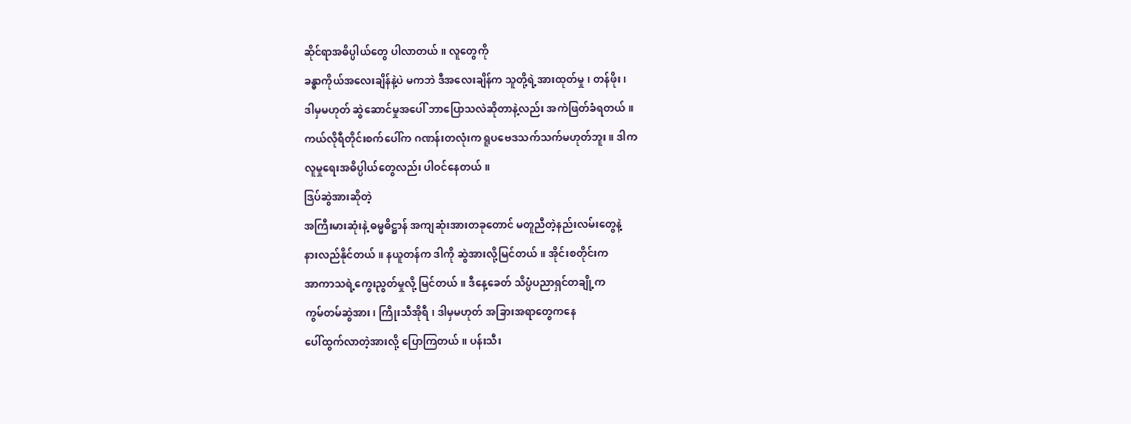ဆိုင်ရာအဓိပ္ပါယ်တွေ ပါလာတယ်။ လူတွေကို
ခန္ဓာကိုယ်အလေးချိန်နဲ့ပဲ မကဘဲ ဒီအလေးချိန်က သူတို့ရဲ့အားထုတ်မှု၊ တန်ဖိုး၊
ဒါမှမဟုတ် ဆွဲဆောင်မှုအပေါ် ဘာပြောသလဲဆိုတာနဲ့လည်း အကဲဖြတ်ခံရတယ်။
ကယ်လိုရီတိုင်းစက်ပေါ်က ဂဏန်းတလုံးက ရူပဗေဒသက်သက်မဟုတ်ဘူး။ ဒါက
လူမှုရေးအဓိပ္ပါယ်တွေလည်း ပါဝင်နေတယ်။
ဒြပ်ဆွဲအားဆိုတဲ့
အကြီးမားဆုံးနဲ့ ဓမ္မဓိဋ္ဌာန် အကျဆုံးအားတခုတောင် မတူညီတဲ့နည်းလမ်းတွေနဲ့
နားလည်နိုင်တယ်။ နယူတန်က ဒါကို ဆွဲအားလို့မြင်တယ်။ အိုင်းစတိုင်းက
အာကာသရဲ့ကွေးညွတ်မှုလို့ မြင်တယ်။ ဒီနေ့ခေတ် သိပ္ပံပညာရှင်တချို့က
ကွမ်တမ်ဆွဲအား၊ ကြိုးသီအိုရီ၊ ဒါမှမဟုတ် အခြားအရာတွေကနေ
ပေါ်ထွက်လာတဲ့အားလို့ ပြောကြတယ်။ ပန်းသီး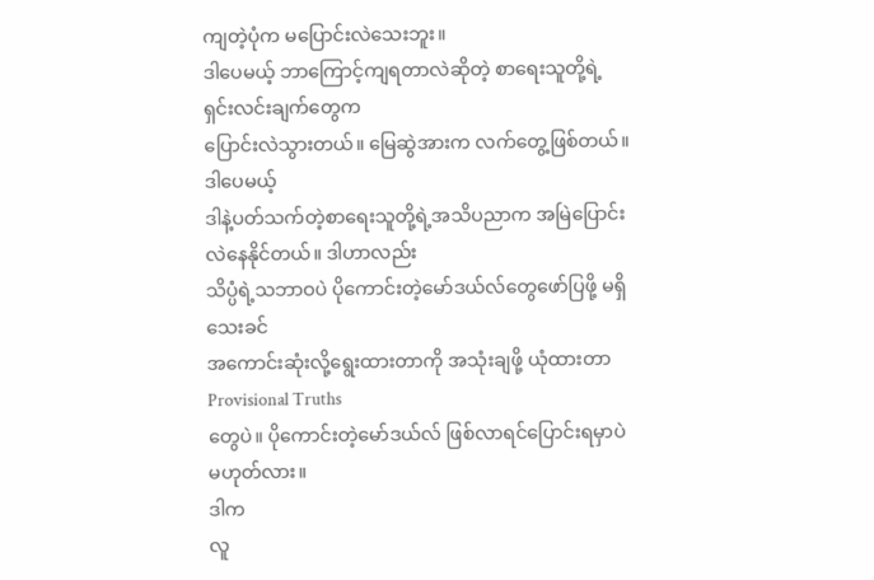ကျတဲ့ပုံက မပြောင်းလဲသေးဘူး။
ဒါပေမယ့် ဘာကြောင့်ကျရတာလဲဆိုတဲ့ စာရေးသူတို့ရဲ့ရှင်းလင်းချက်တွေက
ပြောင်းလဲသွားတယ်။ မြေဆွဲအားက လက်တွေ့ဖြစ်တယ်။ ဒါပေမယ့်
ဒါနဲ့ပတ်သက်တဲ့စာရေးသူတို့ရဲ့အသိပညာက အမြဲပြောင်းလဲနေနိုင်တယ်။ ဒါဟာလည်း
သိပ္ပံရဲ့သဘာဝပဲ ပိုကောင်းတဲ့မော်ဒယ်လ်တွေဖော်ပြဖို့ မရှိသေးခင်
အကောင်းဆုံးလို့ရွေးထားတာကို အသုံးချဖို့ ယုံထားတာ Provisional Truths
တွေပဲ။ ပိုကောင်းတဲ့မော်ဒယ်လ် ဖြစ်လာရင်ပြောင်းရမှာပဲ မဟုတ်လား။
ဒါက
လူ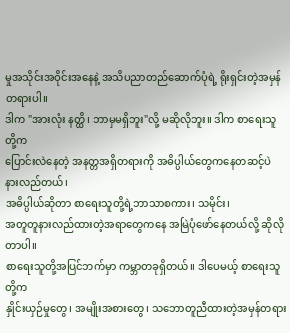မှုအသိုင်းအဝိုင်းအနေနဲ့ အသိပညာတည်ဆောက်ပုံရဲ့ ရိုးရှင်းတဲ့အမှန်တရားပါ။
ဒါက "အားလုံး နတ္ထိ၊ ဘာမှမရှိဘူး"လို့ မဆိုလိုဘူး။ ဒါက စာရေးသူတို့က
ပြောင်းလဲနေတဲ့ အနတ္တအရှိတရားကို အဓိပ္ပါယ်တွေကနေတဆင့်ပဲ နားလည်တယ်၊
အဓိပ္ပါယ်ဆိုတာ စာရေးသူတို့ရဲ့ဘာသာစကား၊ သမိုင်း၊
အတူတူနားလည်ထားတဲ့အရာတွေကနေ အမြဲပုံဖော်နေတယ်လို့ ဆိုလိုတာပါ။
စာရေးသူတို့အပြင်ဘက်မှာ ကမ္ဘာတခုရှိတယ်။ ဒါပေမယ့် စာရေးသူတို့က
နှိုင်းယှဉ်မှုတွေ၊ အမျိုးအစားတွေ၊ သဘောတူညီထားတဲ့အမှန်တရား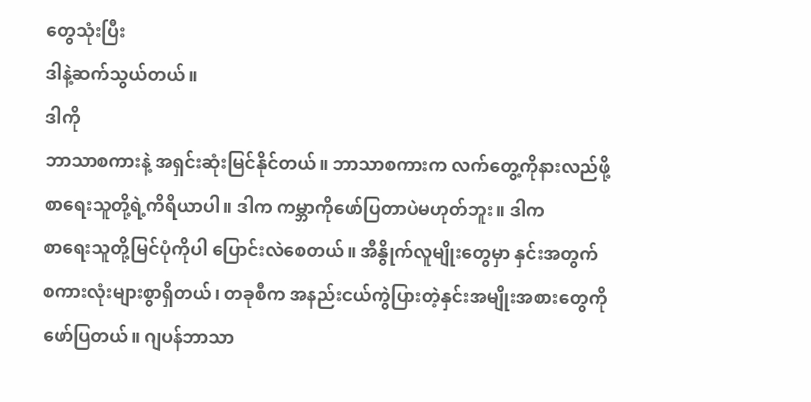တွေသုံးပြီး
ဒါနဲ့ဆက်သွယ်တယ်။
ဒါကို
ဘာသာစကားနဲ့ အရှင်းဆုံးမြင်နိုင်တယ်။ ဘာသာစကားက လက်တွေ့ကိုနားလည်ဖို့
စာရေးသူတို့ရဲ့ကိရိယာပါ။ ဒါက ကမ္ဘာကိုဖော်ပြတာပဲမဟုတ်ဘူး။ ဒါက
စာရေးသူတို့မြင်ပုံကိုပါ ပြောင်းလဲစေတယ်။ အီနွိုက်လူမျိုးတွေမှာ နှင်းအတွက်
စကားလုံးများစွာရှိတယ်၊ တခုစီက အနည်းငယ်ကွဲပြားတဲ့နှင်းအမျိုးအစားတွေကို
ဖော်ပြတယ်။ ဂျပန်ဘာသာ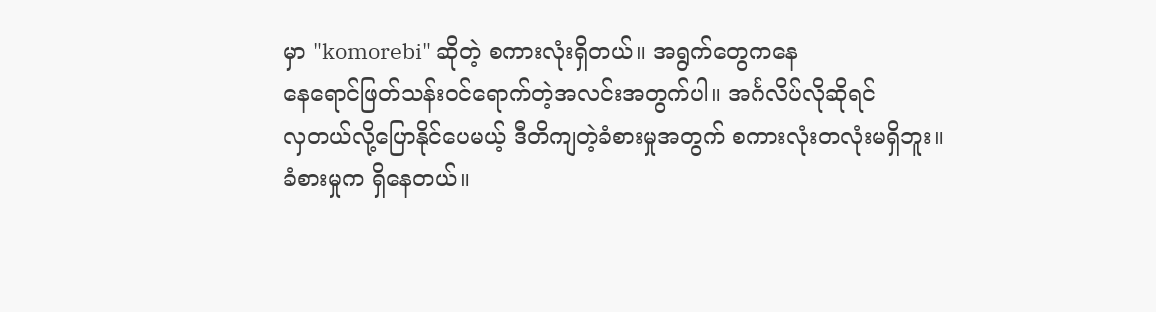မှာ "komorebi" ဆိုတဲ့ စကားလုံးရှိတယ်။ အရွက်တွေကနေ
နေရောင်ဖြတ်သန်းဝင်ရောက်တဲ့အလင်းအတွက်ပါ။ အင်္ဂလိပ်လိုဆိုရင်
လှတယ်လို့ပြောနိုင်ပေမယ့် ဒီတိကျတဲ့ခံစားမှုအတွက် စကားလုံးတလုံးမရှိဘူး။
ခံစားမှုက ရှိနေတယ်။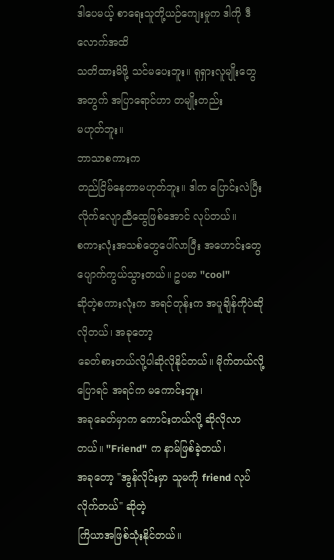ဒါပေမယ့် စာရေးသူတို့ယဉ်ကျေးမှုက ဒါကို ဒီလောက်အထိ
သတိထားမိဖို့ သင်မပေးဘူး။ ရုရှားလူမျိုးတွေအတွက် အပြာရောင်ဟာ တမျိုးတည်း
မဟုတ်ဘူး။
ဘာသာစကားက
တည်ငြိမ်နေတာမဟုတ်ဘူး။ ဒါက ပြောင်းလဲပြီး လိုက်လျောညီထွေဖြစ်အောင် လုပ်တယ်။
စကားလုံးအသစ်တွေပေါ်လာပြီး အဟောင်းတွေပျောက်ကွယ်သွားတယ်။ ဥပမာ "cool"
ဆိုတဲ့စကားလုံးက အရင်တုန်းက အပူချိန်ကိုပဲဆိုလိုတယ်၊ အခုတော့
ခေတ်စားတယ်လို့ပါဆိုလိုနိုင်တယ်။ မိုက်တယ်လို့ပြောရင် အရင်က မကောင်းဘူး၊
အခုခေတ်မှာက ကောင်းတယ်လို့ ဆိုလိုလာတယ်။ "Friend" က နာမ်ဖြစ်ခဲ့တယ်၊
အခုတော့ "အွန်လိုင်းမှာ သူမကို friend လုပ်လိုက်တယ်" ဆိုတဲ့
ကြိယာအဖြစ်သုံးနိုင်တယ်။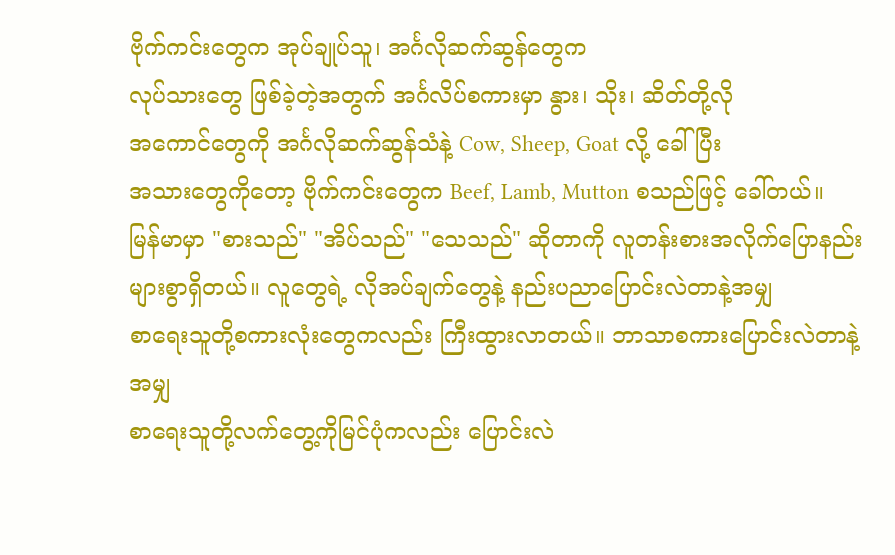ဗိုက်ကင်းတွေက အုပ်ချုပ်သူ၊ အင်္ဂလိုဆက်ဆွန်တွေက
လုပ်သားတွေ ဖြစ်ခဲ့တဲ့အတွက် အင်္ဂလိပ်စကားမှာ နွား၊ သိုး၊ ဆိတ်တို့လို
အကောင်တွေကို အင်္ဂလိုဆက်ဆွန်သံနဲ့ Cow, Sheep, Goat လို့ ခေါ်ပြီး
အသားတွေကိုတော့ ဗိုက်ကင်းတွေက Beef, Lamb, Mutton စသည်ဖြင့် ခေါ်တယ်။
မြန်မာမှာ "စားသည်" "အိပ်သည်" "သေသည်" ဆိုတာကို လူတန်းစားအလိုက်ပြောနည်း
များစွာရှိတယ်။ လူတွေရဲ့ လိုအပ်ချက်တွေနဲ့ နည်းပညာပြောင်းလဲတာနဲ့အမျှ
စာရေးသူတို့စကားလုံးတွေကလည်း ကြီးထွားလာတယ်။ ဘာသာစကားပြောင်းလဲတာနဲ့အမျှ
စာရေးသူတို့လက်တွေ့ကိုမြင်ပုံကလည်း ပြောင်းလဲ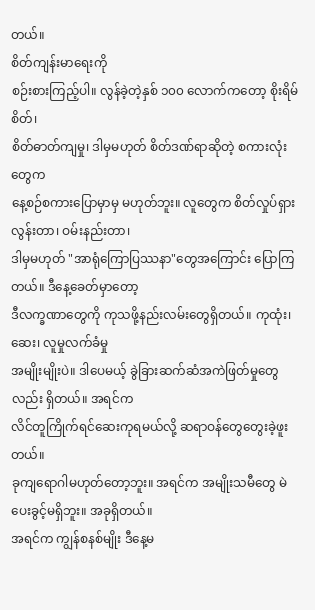တယ်။
စိတ်ကျန်းမာရေးကို
စဉ်းစားကြည့်ပါ။ လွန်ခဲ့တဲ့နှစ် ၁၀၀ လောက်ကတော့ စိုးရိမ်စိတ်၊
စိတ်ဓာတ်ကျမှု၊ ဒါမှမဟုတ် စိတ်ဒဏ်ရာဆိုတဲ့ စကားလုံးတွေက
နေ့စဉ်စကားပြောမှာမှ မဟုတ်ဘူး။ လူတွေက စိတ်လှုပ်ရှားလွန်းတာ၊ ဝမ်းနည်းတာ၊
ဒါမှမဟုတ် "အာရုံကြောပြဿနာ"တွေအကြောင်း ပြောကြတယ်။ ဒီနေ့ခေတ်မှာတော့
ဒီလက္ခဏာတွေကို ကုသဖို့နည်းလမ်းတွေရှိတယ်။ ကုထုံး၊ ဆေး၊ လူမှုလက်ခံမှု
အမျိုးမျိုးပဲ။ ဒါပေမယ့် ခွဲခြားဆက်ဆံအကဲဖြတ်မှုတွေလည်း ရှိတယ်။ အရင်က
လိင်တူကြိုက်ရင်ဆေးကုရမယ်လို့ ဆရာဝန်တွေတွေးခဲ့ဖူးတယ်။
ခုကျရောဂါမဟုတ်တော့ဘူး။ အရင်က အမျိုးသမီတွေ မဲပေးခွင့်မရှိဘူး။ အခုရှိတယ်။
အရင်က ကျွန်စနစ်မျိုး ဒီနေ့မ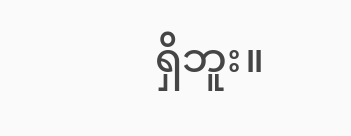ရှိဘူး။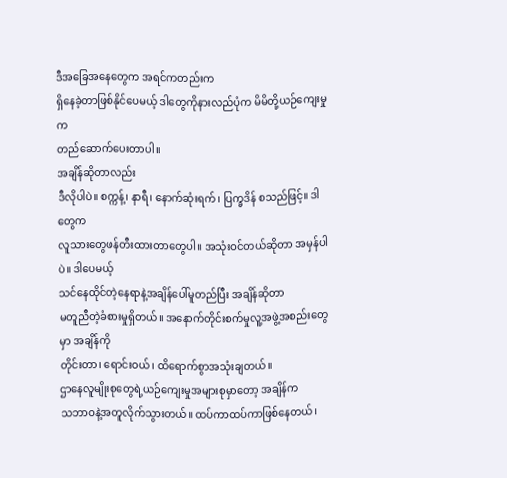ဒီအခြေအနေတွေက အရင်ကတည်းက
ရှိနေခဲ့တာဖြစ်နိုင်ပေမယ့် ဒါတွေကိုနားလည်ပုံက မိမိတို့ယဉ်ကျေးမှုက
တည်ဆောက်ပေးတာပါ။
အချိန်ဆိုတာလည်း
ဒီလိုပါပဲ။ စက္ကန့်၊ နာရီ၊ နောက်ဆုံးရက်၊ ပြက္ခဒိန် စသည်ဖြင့်။ ဒါတွေက
လူသားတွေဖန်တီးထားတာတွေပါ။ အသုံးဝင်တယ်ဆိုတာ အမှန်ပါပဲ။ ဒါပေမယ့်
သင်နေထိုင်တဲ့နေရာနဲ့အချိန်ပေါ်မူတည်ပြီး အချိန်ဆိုတာ
မတူညီတဲ့ခံစားမှုရှိတယ်။ အနောက်တိုင်းစက်မှုလူ့အဖွဲ့အစည်းတွေမှာ အချိန်ကို
တိုင်းတာ၊ ရောင်းဝယ်၊ ထိရောက်စွာအသုံးချတယ်။
ဌာနေလူမျိုးစုတွေရဲ့ယဉ်ကျေးမှုအများစုမှာတော့ အချိန်က
သဘာဝနဲ့အတူလိုက်သွားတယ်။ ထပ်ကာထပ်ကာဖြစ်နေတယ်၊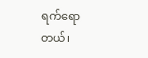ရက်ရောတယ်၊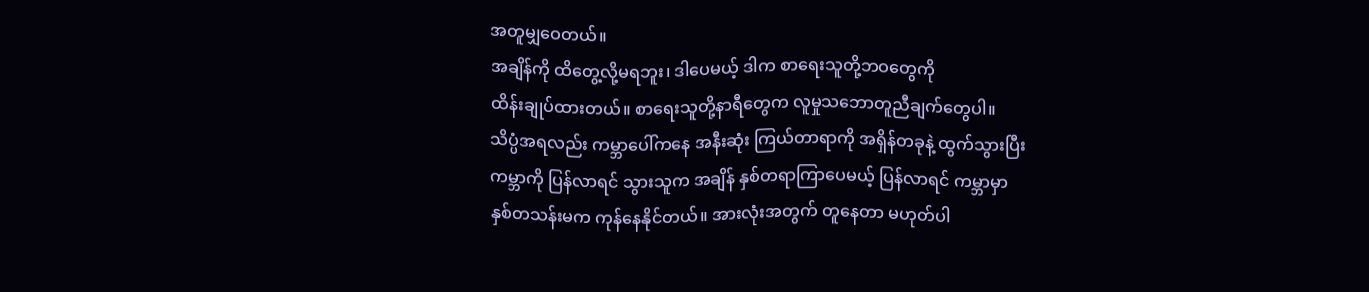အတူမျှဝေတယ်။
အချိန်ကို ထိတွေ့လို့မရဘူး၊ ဒါပေမယ့် ဒါက စာရေးသူတို့ဘဝတွေကို
ထိန်းချုပ်ထားတယ်။ စာရေးသူတို့နာရီတွေက လူမှုသဘောတူညီချက်တွေပါ။
သိပ္ပံအရလည်း ကမ္ဘာပေါ်ကနေ အနီးဆုံး ကြယ်တာရာကို အရှိန်တခုနဲ့ ထွက်သွားပြီး
ကမ္ဘာကို ပြန်လာရင် သွားသူက အချိန် နှစ်တရာကြာပေမယ့် ပြန်လာရင် ကမ္ဘာမှာ
နှစ်တသန်းမက ကုန်နေနိုင်တယ်။ အားလုံးအတွက် တူနေတာ မဟုတ်ပါ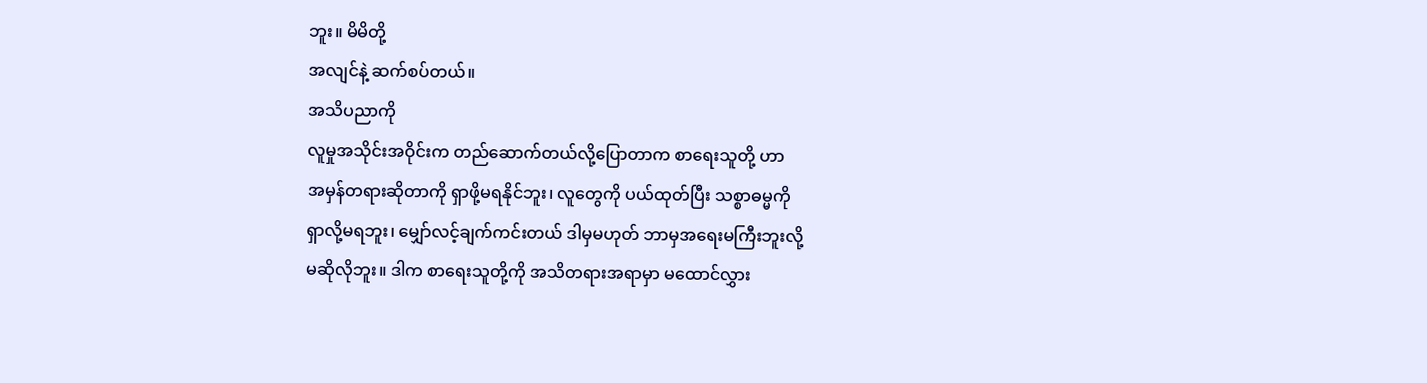ဘူး။ မိမိတို့
အလျင်နဲ့ ဆက်စပ်တယ်။
အသိပညာကို
လူမှုအသိုင်းအဝိုင်းက တည်ဆောက်တယ်လို့ပြောတာက စာရေးသူတို့ ဟာ
အမှန်တရားဆိုတာကို ရှာဖို့မရနိုင်ဘူး၊ လူတွေကို ပယ်ထုတ်ပြီး သစ္စာဓမ္မကို
ရှာလို့မရဘူး၊ မျှော်လင့်ချက်ကင်းတယ် ဒါမှမဟုတ် ဘာမှအရေးမကြီးဘူးလို့
မဆိုလိုဘူး။ ဒါက စာရေးသူတို့ကို အသိတရားအရာမှာ မထောင်လွှား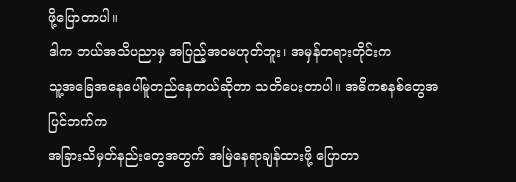ဖို့ပြောတာပါ။
ဒါက ဘယ်အသိပညာမှ အပြည့်အဝမဟုတ်ဘူး၊ အမှန်တရားတိုင်းက
သူ့အခြေအနေပေါ်မူတည်နေတယ်ဆိုတာ သတိပေးတာပါ။ အဓိကစနစ်တွေအပြင်ဘက်က
အခြားသိမှတ်နည်းတွေအတွက် အမြဲနေရာချန်ထားဖို့ ပြောတာ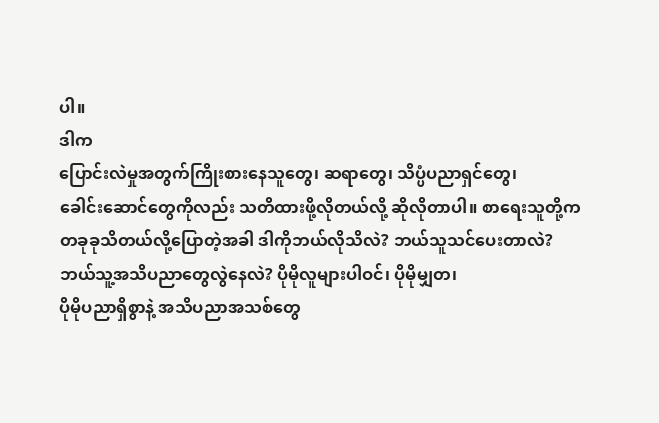ပါ။
ဒါက
ပြောင်းလဲမှုအတွက်ကြိုးစားနေသူတွေ၊ ဆရာတွေ၊ သိပ္ပံပညာရှင်တွေ၊
ခေါင်းဆောင်တွေကိုလည်း သတိထားဖို့လိုတယ်လို့ ဆိုလိုတာပါ။ စာရေးသူတို့က
တခုခုသိတယ်လို့ပြောတဲ့အခါ ဒါကိုဘယ်လိုသိလဲ? ဘယ်သူသင်ပေးတာလဲ?
ဘယ်သူ့အသိပညာတွေလွဲနေလဲ? ပိုမိုလူများပါဝင်၊ ပိုမိုမျှတ၊
ပိုမိုပညာရှိစွာနဲ့ အသိပညာအသစ်တွေ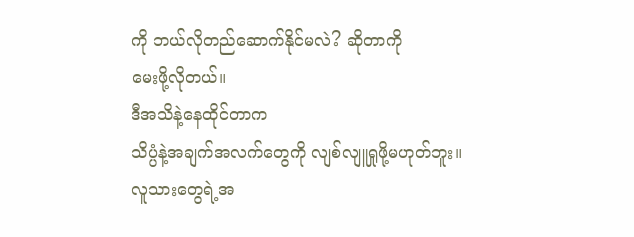ကို ဘယ်လိုတည်ဆောက်နိုင်မလဲ? ဆိုတာကို
မေးဖို့လိုတယ်။
ဒီအသိနဲ့နေထိုင်တာက
သိပ္ပံနဲ့အချက်အလက်တွေကို လျစ်လျူရှုဖို့မဟုတ်ဘူး။
လူသားတွေရဲ့အ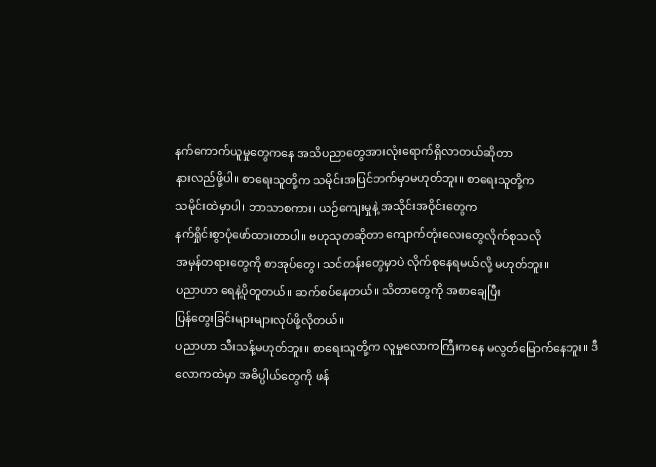နက်ကောက်ယူမှုတွေကနေ အသိပညာတွေအားလုံးရောက်ရှိလာတယ်ဆိုတာ
နားလည်ဖို့ပါ။ စာရေးသူတို့က သမိုင်းအပြင်ဘက်မှာမဟုတ်ဘူး။ စာရေးသူတို့က
သမိုင်းထဲမှာပါ၊ ဘာသာစကား၊ ယဉ်ကျေးမှုနဲ့ အသိုင်းအဝိုင်းတွေက
နက်ရှိုင်းစွာပုံဖော်ထားတာပါ။ ဗဟုသုတဆိုတာ ကျောက်တုံးလေးတွေလိုက်စုသလို
အမှန်တရားတွေကို စာအုပ်တွေ၊ သင်တန်းတွေမှာပဲ လိုက်စုနေရမယ်လို့ မဟုတ်ဘူး။
ပညာဟာ ရေနဲ့ပိုတူတယ်။ ဆက်စပ်နေတယ်။ သိတာတွေကို အစာချေပြီး
ပြန်တွေးခြင်းများများလုပ်ဖို့လိုတယ်။
ပညာဟာ သီးသန့်မဟုတ်ဘူး။ စာရေးသူတို့က လူမှုလောကကြီးကနေ မလွတ်မြောက်နေဘူး။ ဒီလောကထဲမှာ အဓိပ္ပါယ်တွေကို ဖန်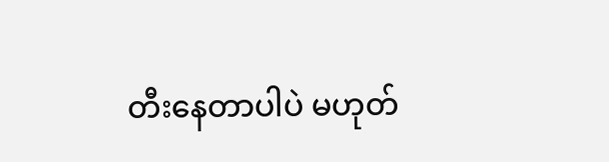တီးနေတာပါပဲ မဟုတ်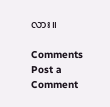လား။

Comments
Post a Comment